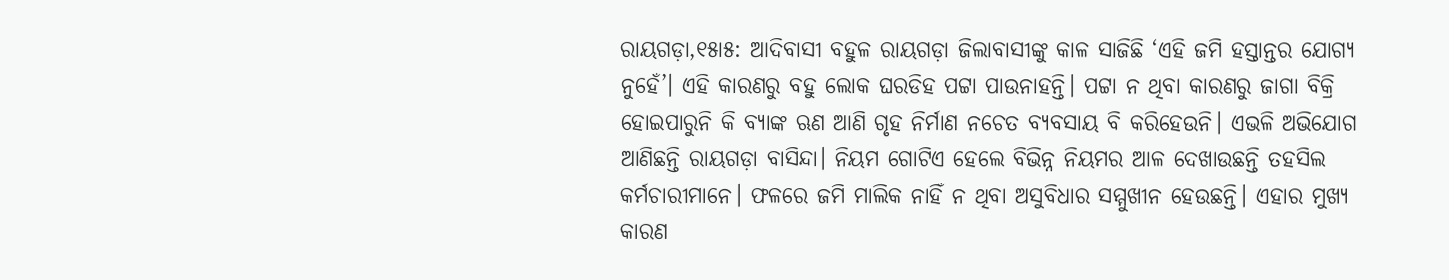ରାୟଗଡ଼ା,୧୫ା୫: ଆଦିବାସୀ ବହୁଳ ରାୟଗଡ଼ା ଜିଲାବାସୀଙ୍କୁ କାଳ ସାଜିଛି ‘ଏହି ଜମି ହସ୍ତାନ୍ତର ଯୋଗ୍ୟ ନୁହେଁ’। ଏହି କାରଣରୁ ବହୁ ଲୋକ ଘରଡିହ ପଟ୍ଟା ପାଉନାହନ୍ତି। ପଟ୍ଟା ନ ଥିବା କାରଣରୁ ଜାଗା ବିକ୍ରି ହୋଇପାରୁନି କି ବ୍ୟାଙ୍କ ଋଣ ଆଣି ଗୃହ ନିର୍ମାଣ ନଚେତ ବ୍ୟବସାୟ ବି କରିହେଉନି। ଏଭଳି ଅଭିଯୋଗ ଆଣିଛନ୍ତି ରାୟଗଡ଼ା ବାସିନ୍ଦା। ନିୟମ ଗୋଟିଏ ହେଲେ ବିଭିନ୍ନ ନିୟମର ଆଳ ଦେଖାଉଛନ୍ତି ତହସିଲ କର୍ମଚାରୀମାନେ। ଫଳରେ ଜମି ମାଲିକ ନାହିଁ ନ ଥିବା ଅସୁବିଧାର ସମ୍ମୁଖୀନ ହେଉଛନ୍ତି। ଏହାର ମୁଖ୍ୟ କାରଣ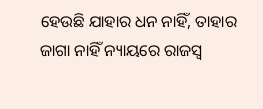ହେଉଛି ଯାହାର ଧନ ନାହିଁ, ତାହାର ଜାଗା ନାହିଁ ନ୍ୟାୟରେ ରାଜସ୍ବ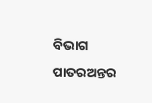ବିଭାଗ ପାତରଅନ୍ତର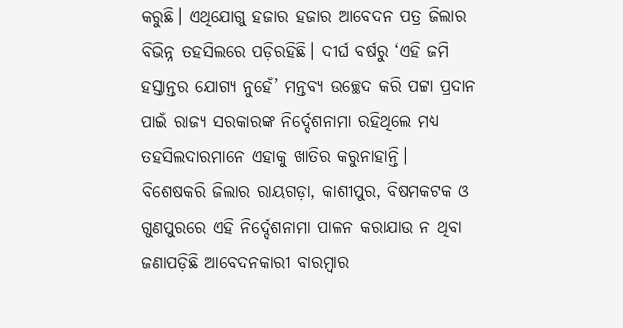କରୁଛି। ଏଥିଯୋଗୁ ହଜାର ହଜାର ଆବେଦନ ପତ୍ର ଜିଲାର ବିଭିନ୍ନ ତହସିଲରେ ପଡ଼ିରହିଛି। ଦୀର୍ଘ ବର୍ଷରୁ ‘ଏହି ଜମି ହସ୍ତାନ୍ତର ଯୋଗ୍ୟ ନୁହେଁ’ ମନ୍ତବ୍ୟ ଉଚ୍ଛେଦ କରି ପଟ୍ଟା ପ୍ରଦାନ ପାଇଁ ରାଜ୍ୟ ସରକାରଙ୍କ ନିର୍ଦ୍ଦେଶନାମା ରହିଥିଲେ ମଧ୍ୟ ତହସିଲଦାରମାନେ ଏହାକୁ ଖାତିର କରୁନାହାନ୍ତି। ବିଶେଷକରି ଜିଲାର ରାୟଗଡ଼ା, କାଶୀପୁର, ବିଷମକଟକ ଓ ଗୁଣପୁରରେ ଏହି ନିର୍ଦ୍ଦେଶନାମା ପାଳନ କରାଯାଉ ନ ଥିବା ଜଣାପଡ଼ିଛି ଆବେଦନକାରୀ ବାରମ୍ବାର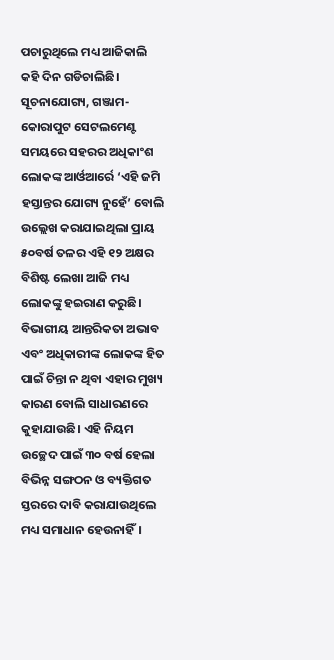ପଚାରୁଥିଲେ ମଧ୍ୟ ଆଜିକାଲି କହି ଦିନ ଗଡିଚାଲିଛି।
ସୂଚନାଯୋଗ୍ୟ, ଗଞ୍ଜାମ-କୋରାପୁଟ ସେଟଲମେଣ୍ଟ ସମୟରେ ସହରର ଅଧିକାଂଶ ଲୋକଙ୍କ ଆର୍ଓଆର୍ରେ ‘ଏହି ଜମି ହସ୍ତାନ୍ତର ଯୋଗ୍ୟ ନୁହେଁ’ ବୋଲି ଉଲ୍ଲେଖ କରାଯାଇଥିଲା ପ୍ରାୟ ୫୦ବର୍ଷ ତଳର ଏହି ୧୨ ଅକ୍ଷର ବିଶିଷ୍ଟ ଲେଖା ଆଜି ମଧ୍ୟ ଲୋକଙ୍କୁ ହଇରାଣ କରୁଛି। ବିଭାଗୀୟ ଆନ୍ତରିକତା ଅଭାବ ଏବଂ ଅଧିକାରୀଙ୍କ ଲୋକଙ୍କ ହିତ ପାଇଁ ଚିନ୍ତା ନ ଥିବା ଏହାର ମୁଖ୍ୟ କାରଣ ବୋଲି ସାଧାରଣରେ କୁହାଯାଉଛି। ଏହି ନିୟମ ଉଚ୍ଛେଦ ପାଇଁ ୩୦ ବର୍ଷ ହେଲା ବିଭିନ୍ନ ସଙ୍ଗଠନ ଓ ବ୍ୟକ୍ତିଗତ ସ୍ତରରେ ଦାବି କରାଯାଉଥିଲେ ମଧ୍ୟ ସମାଧାନ ହେଉନାହିଁ।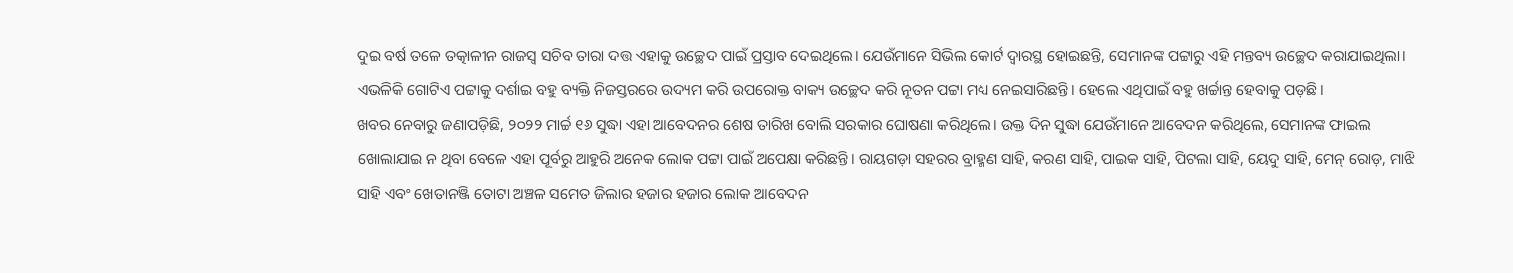ଦୁଇ ବର୍ଷ ତଳେ ତତ୍କାଳୀନ ରାଜସ୍ବ ସଚିବ ତାରା ଦତ୍ତ ଏହାକୁ ଉଚ୍ଛେଦ ପାଇଁ ପ୍ରସ୍ତାବ ଦେଇଥିଲେ। ଯେଉଁମାନେ ସିଭିଲ କୋର୍ଟ ଦ୍ୱାରସ୍ଥ ହୋଇଛନ୍ତି, ସେମାନଙ୍କ ପଟ୍ଟାରୁ ଏହି ମନ୍ତବ୍ୟ ଉଚ୍ଛେଦ କରାଯାଇଥିଲା। ଏଭଳିକି ଗୋଟିଏ ପଟ୍ଟାକୁ ଦର୍ଶାଇ ବହୁ ବ୍ୟକ୍ତି ନିଜସ୍ତରରେ ଉଦ୍ୟମ କରି ଉପରୋକ୍ତ ବାକ୍ୟ ଉଚ୍ଛେଦ କରି ନୂତନ ପଟ୍ଟା ମଧ୍ୟ ନେଇସାରିଛନ୍ତି। ହେଲେ ଏଥିପାଇଁ ବହୁ ଖର୍ଚ୍ଚାନ୍ତ ହେବାକୁ ପଡ଼ଛି।
ଖବର ନେବାରୁ ଜଣାପଡ଼ିଛି, ୨୦୨୨ ମାର୍ଚ୍ଚ ୧୬ ସୁଦ୍ଧା ଏହା ଆବେଦନର ଶେଷ ତାରିଖ ବୋଲି ସରକାର ଘୋଷଣା କରିଥିଲେ। ଉକ୍ତ ଦିନ ସୁଦ୍ଧା ଯେଉଁମାନେ ଆବେଦନ କରିଥିଲେ, ସେମାନଙ୍କ ଫାଇଲ ଖୋଲାଯାଇ ନ ଥିବା ବେଳେ ଏହା ପୂର୍ବରୁ ଆହୁରି ଅନେକ ଲୋକ ପଟ୍ଟା ପାଇଁ ଅପେକ୍ଷା କରିଛନ୍ତି। ରାୟଗଡ଼ା ସହରର ବ୍ରାହ୍ମଣ ସାହି, କରଣ ସାହି, ପାଇକ ସାହି, ପିଟଲା ସାହି, ୟେଦୁ ସାହି, ମେନ୍ ରୋଡ଼, ମାଝି ସାହି ଏବଂ ଖେତାନଞ୍ଜି ତୋଟା ଅଞ୍ଚଳ ସମେତ ଜିଲାର ହଜାର ହଜାର ଲୋକ ଆବେଦନ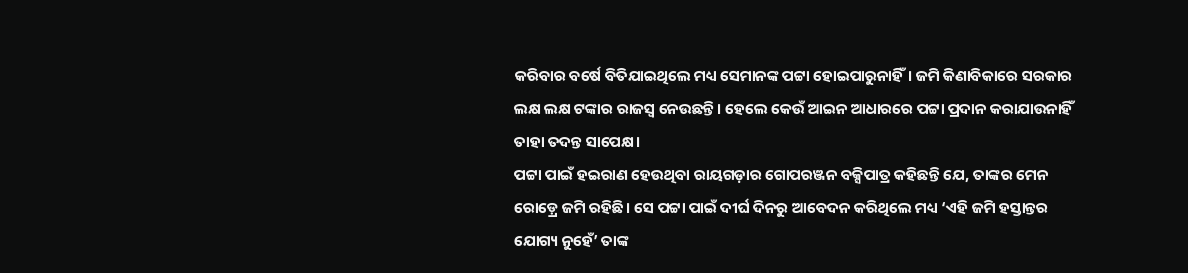କରିବାର ବର୍ଷେ ବିତିଯାଇଥିଲେ ମଧ୍ୟ ସେମାନଙ୍କ ପଟ୍ଟା ହୋଇପାରୁନାହିଁ। ଜମି କିଣାବିକାରେ ସରକାର ଲକ୍ଷ ଲକ୍ଷ ଟଙ୍କାର ରାଜସ୍ବ ନେଉଛନ୍ତି। ହେଲେ କେଉଁ ଆଇନ ଆଧାରରେ ପଟ୍ଟା ପ୍ରଦାନ କରାଯାଉନାହିଁ ତାହା ତଦନ୍ତ ସାପେକ୍ଷ।
ପଟ୍ଟା ପାଇଁ ହଇରାଣ ହେଉଥିବା ରାୟଗଡ଼ାର ଗୋପରଞ୍ଜନ ବକ୍ସିପାତ୍ର କହିଛନ୍ତି ଯେ, ତାଙ୍କର ମେନ ରୋଡ଼୍ରେ ଜମି ରହିଛି। ସେ ପଟ୍ଟା ପାଇଁ ଦୀର୍ଘ ଦିନରୁ ଆବେଦନ କରିଥିଲେ ମଧ୍ୟ ‘ଏହି ଜମି ହସ୍ତାନ୍ତର ଯୋଗ୍ୟ ନୁହେଁ’ ତାଙ୍କ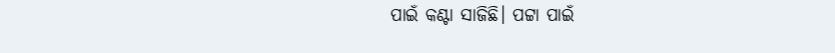ପାଇଁ କଣ୍ଟା ସାଜିଛି। ପଟ୍ଟା ପାଇଁ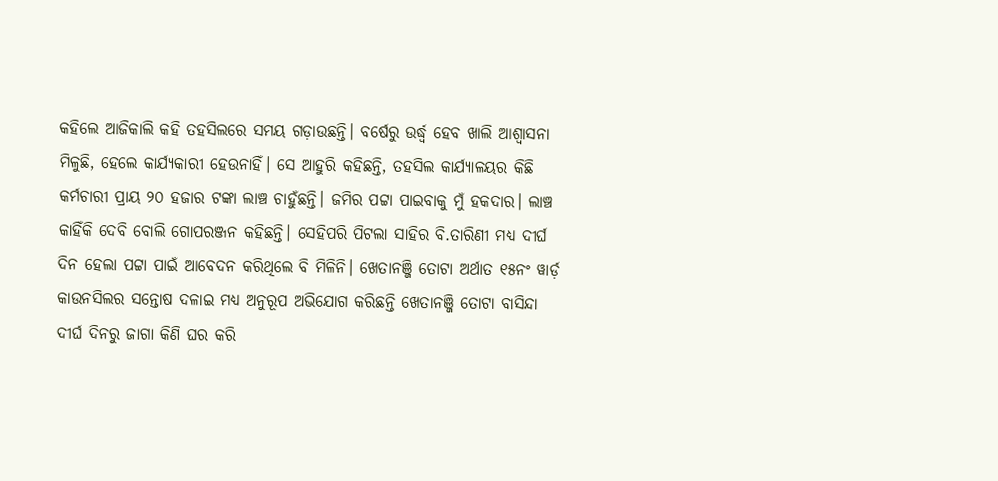କହିଲେ ଆଜିକାଲି କହି ତହସିଲରେ ସମୟ ଗଡ଼ାଉଛନ୍ତି। ବର୍ଷେରୁ ଉର୍ଦ୍ଧ୍ୱ ହେବ ଖାଲି ଆଶ୍ୱାସନା ମିଳୁଛି, ହେଲେ କାର୍ଯ୍ୟକାରୀ ହେଉନାହିଁ। ସେ ଆହୁରି କହିଛନ୍ତି, ତହସିଲ କାର୍ଯ୍ୟାଳୟର କିଛି କର୍ମଚାରୀ ପ୍ରାୟ ୨୦ ହଜାର ଟଙ୍କା ଲାଞ୍ଚ ଚାହୁଁଛନ୍ତି। ଜମିର ପଟ୍ଟା ପାଇବାକୁ ମୁଁ ହକଦାର। ଲାଞ୍ଚ କାହିଁକି ଦେବି ବୋଲି ଗୋପରଞ୍ଜନ କହିଛନ୍ତି। ସେହିପରି ପିଟଲା ସାହିର ବି.ତାରିଣୀ ମଧ୍ୟ ଦୀର୍ଘ ଦିନ ହେଲା ପଟ୍ଟା ପାଇଁ ଆବେଦନ କରିଥିଲେ ବି ମିଳିନି। ଖେତାନଞ୍ଜି ତୋଟା ଅର୍ଥାତ ୧୫ନଂ ୱାର୍ଡ଼ କାଉନସିଲର ସନ୍ତୋଷ ଦଳାଇ ମଧ୍ୟ ଅନୁରୂପ ଅଭିଯୋଗ କରିଛନ୍ତି ଖେତାନଞ୍ଜି ତୋଟା ବାସିନ୍ଦା ଦୀର୍ଘ ଦିନରୁ ଜାଗା କିଣି ଘର କରି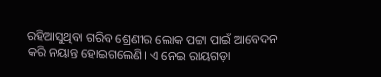ରହିଆସୁଥିବା ଗରିବ ଶ୍ରେଣୀର ଲୋକ ପଟ୍ଟା ପାଇଁ ଆବେଦନ କରି ନୟାନ୍ତ ହୋଇଗଲେଣି। ଏ ନେଇ ରାୟଗଡ଼ା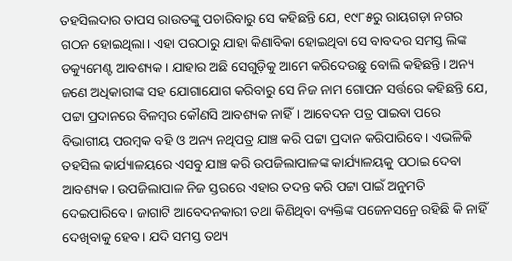ତହସିଲଦାର ତାପସ ରାଉତଙ୍କୁ ପଚାରିବାରୁ ସେ କହିଛନ୍ତି ଯେ, ୧୯୮୫ରୁ ରାୟଗଡ଼ା ନଗର ଗଠନ ହୋଇଥିଲା। ଏହା ପରଠାରୁ ଯାହା କିଣାବିକା ହୋଇଥିବା ସେ ବାବଦର ସମସ୍ତ ଲିଙ୍କ ଡକ୍ୟୁମେଣ୍ଟ ଆବଶ୍ୟକ। ଯାହାର ଅଛି ସେଗୁଡ଼ିକୁ ଆମେ କରିଦେଉଛୁ ବୋଲି କହିଛନ୍ତି। ଅନ୍ୟ ଜଣେ ଅଧିକାରୀଙ୍କ ସହ ଯୋଗାଯୋଗ କରିବାରୁ ସେ ନିଜ ନାମ ଗୋପନ ସର୍ତ୍ତରେ କହିଛନ୍ତି ଯେ, ପଟ୍ଟା ପ୍ରଦାନରେ ବିଳମ୍ବର କୌଣସି ଆବଶ୍ୟକ ନାହିଁ। ଆବେଦନ ପତ୍ର ପାଇବା ପରେ ବିଭାଗୀୟ ପରମ୍ବକ ବହି ଓ ଅନ୍ୟ ନଥିପତ୍ର ଯାଞ୍ଚ କରି ପଟ୍ଟା ପ୍ରଦାନ କରିପାରିବେ। ଏଭଳିକି ତହସିଲ କାର୍ଯ୍ୟାଳୟରେ ଏସବୁ ଯାଞ୍ଚ କରି ଉପଜିଲାପାଳଙ୍କ କାର୍ଯ୍ୟାଳୟକୁ ପଠାଇ ଦେବା ଆବଶ୍ୟକ। ଉପଜିଲାପାଳ ନିଜ ସ୍ତରରେ ଏହାର ତଦନ୍ତ କରି ପଟ୍ଟା ପାଇଁ ଅନୁମତି ଦେଇପାରିବେ। ଜାଗାଟି ଆବେଦନକାରୀ ତଥା କିଣିଥିବା ବ୍ୟକ୍ତିଙ୍କ ପଜେନସନ୍ରେ ରହିଛି କି ନାହିଁ ଦେଖିବାକୁ ହେବ। ଯଦି ସମସ୍ତ ତଥ୍ୟ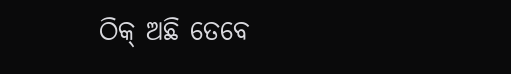ଠିକ୍ ଅଛି ତେବେ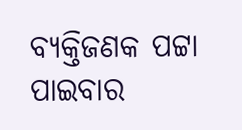ବ୍ୟକ୍ତିଜଣକ ପଟ୍ଟା ପାଇବାର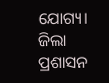ଯୋଗ୍ୟ। ଜିଲା ପ୍ରଶାସନ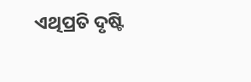ଏଥିପ୍ରତି ଦୃଷ୍ଟି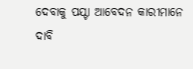ଦେବାକୁ ପଯ୍ଟା ଆବେଦନ କାରୀମାନେ ଦାବି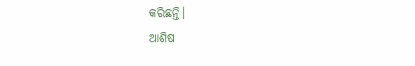କରିଛନ୍ତି।
ଆଶିଷ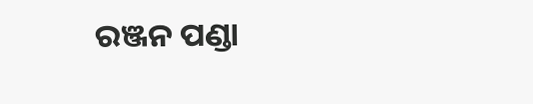ରଞ୍ଜନ ପଣ୍ଡା